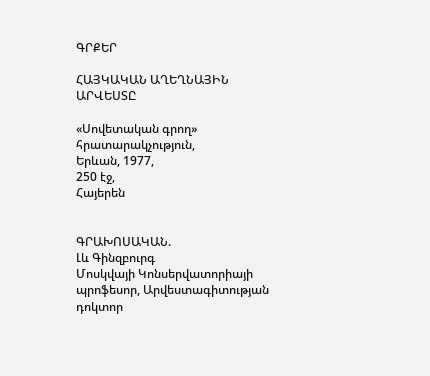ԳՐՔԵՐ

ՀԱՅԿԱԿԱՆ ԱՂԵՂՆԱՅԻՆ ԱՐՎԵՍՏԸ

«Սովետական գրող» հրատարակչություն,
Երևան, 1977,
250 էջ,
Հայերեն


ԳՐԱԽՈՍԱԿԱՆ.
Լև Գինզբուրգ
Մոսկվայի Կոնսերվատորիայի պրոֆեսոր, Արվեստագիտության դոկտոր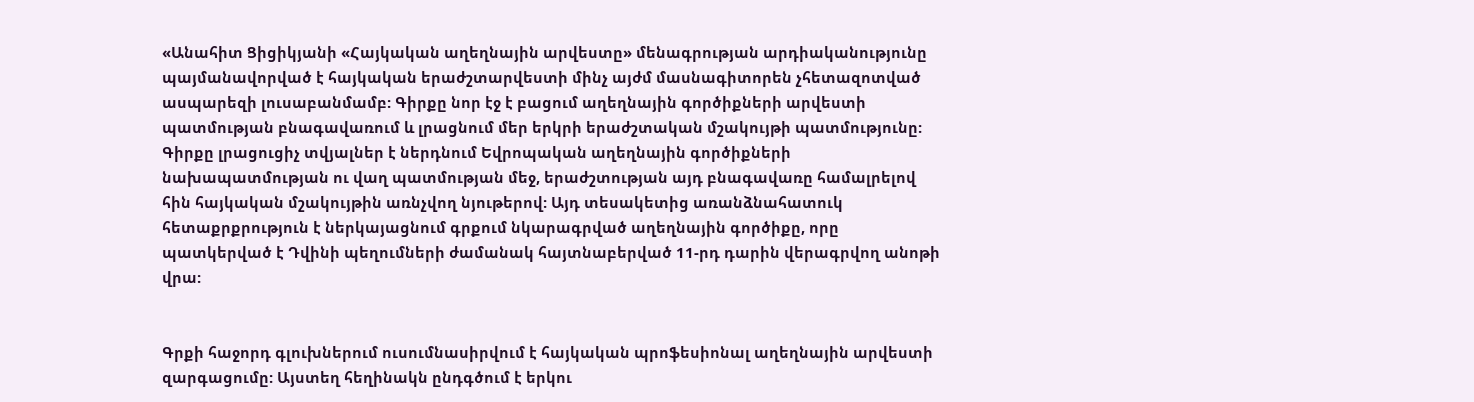«Անահիտ Ցիցիկյանի «Հայկական աղեղնային արվեստը» մենագրության արդիականությունը պայմանավորված է հայկական երաժշտարվեստի մինչ այժմ մասնագիտորեն չհետազոտված ասպարեզի լուսաբանմամբ: Գիրքը նոր էջ է բացում աղեղնային գործիքների արվեստի պատմության բնագավառում և լրացնում մեր երկրի երաժշտական մշակույթի պատմությունը: Գիրքը լրացուցիչ տվյալներ է ներդնում Եվրոպական աղեղնային գործիքների նախապատմության ու վաղ պատմության մեջ, երաժշտության այդ բնագավառը համալրելով հին հայկական մշակույթին առնչվող նյութերով: Այդ տեսակետից առանձնահատուկ հետաքրքրություն է ներկայացնում գրքում նկարագրված աղեղնային գործիքը, որը պատկերված է Դվինի պեղումների ժամանակ հայտնաբերված 11-րդ դարին վերագրվող անոթի վրա:


Գրքի հաջորդ գլուխներում ուսումնասիրվում է հայկական պրոֆեսիոնալ աղեղնային արվեստի զարգացումը: Այստեղ հեղինակն ընդգծում է երկու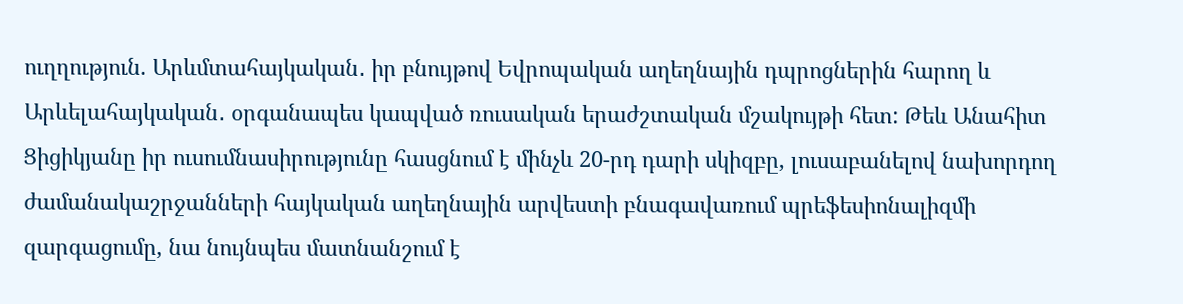ուղղություն. Արևմտահայկական․ իր բնույթով Եվրոպական աղեղնային դպրոցներին հարող և Արևելահայկական․ օրգանապես կապված ռուսական երաժշտական մշակույթի հետ: Թեև Անահիտ Ցիցիկյանը իր ուսումնասիրությունը հասցնում է մինչև 20-րդ դարի սկիզբը, լուսաբանելով նախորդող ժամանակաշրջանների հայկական աղեղնային արվեստի բնագավառում պրեֆեսիոնալիզմի զարգացումը, նա նույնպես մատնանշում է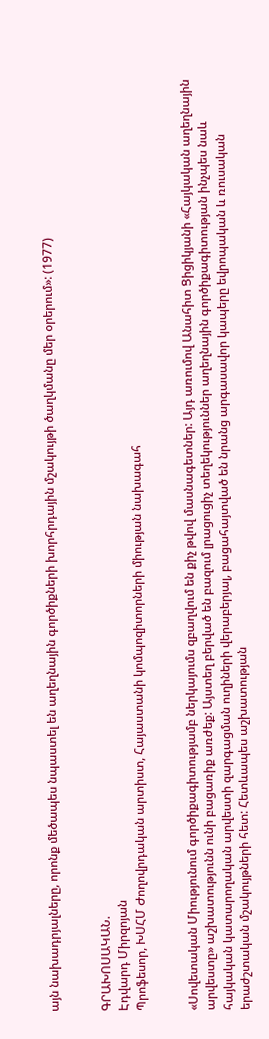այն նախադրյալները, որոնք մեծապես նպաստել են աղեղնային գործիքների խորհրդային մշակույթի ծաղկմանը մեր օրերում»: (1977)


ԳՐԱԽՈՍԱԿԱՆ.
Էդվարդ Միրզոյան
Պրոֆեսոր, ԽՍՀՄ Ժողովրդական արտիստ, Հայաստանի կոմպոզիտորների միության նախագահ


«Սովետական Միությունում գործիքագիտությամբ ներկայումս զբաղվում են քիչ թվով մասնագետներ: Այդ առումով Անահիտ Ցիցիկյանի «Հայկական աղեղնային արվեստը» աշխատությունն ունի բացառիք առժեք: Այստեղ բերված են բազում լրացուցիչ տեղեկություններ աղեղնային գործիքագիտության ինչպես նաև հայկական կատարողական արվեստի զարգացման ուղիների վերաբերյալ, բացահայտված են նրանց արգասավոր կապերը եվրոպական և ռուսական երաժշտական մշակույթների հետ: Հետևապես աշխատության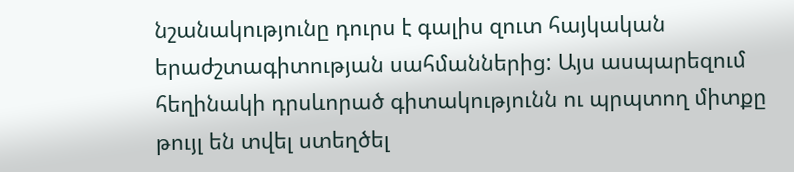նշանակությունը դուրս է գալիս զուտ հայկական երաժշտագիտության սահմաններից: Այս ասպարեզում հեղինակի դրսևորած գիտակությունն ու պրպտող միտքը թույլ են տվել ստեղծել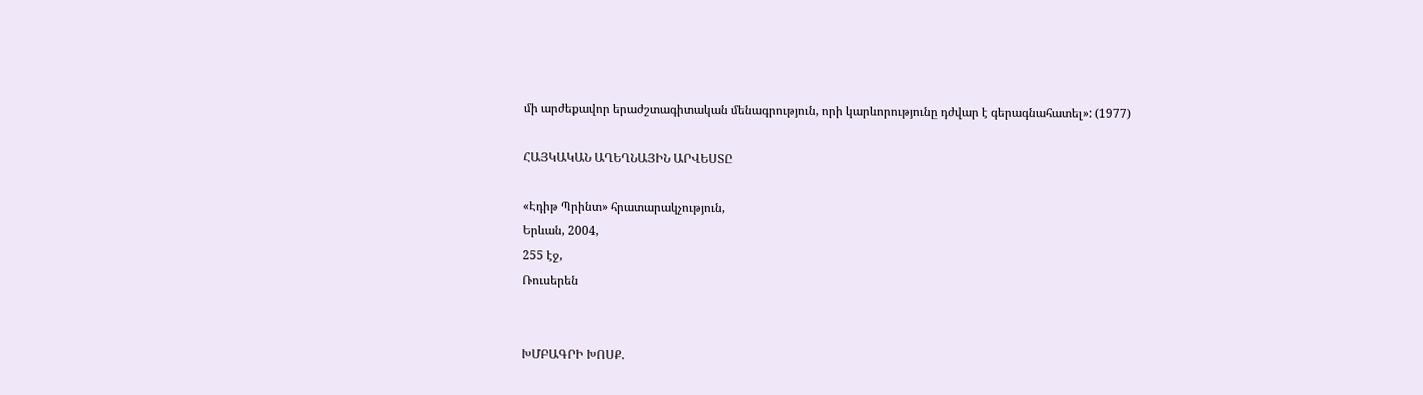մի արժեքավոր երաժշտագիտական մենագրություն, որի կարևորությունը դժվար է գերագնահատել»: (1977)

ՀԱՅԿԱԿԱՆ ԱՂԵՂՆԱՅԻՆ ԱՐՎԵՍՏԸ

«Էդիթ Պրինտ» հրատարակչություն,
Երևան, 2004,
255 էջ,
Ռուսերեն


ԽՄԲԱԳՐԻ ԽՈՍՔ.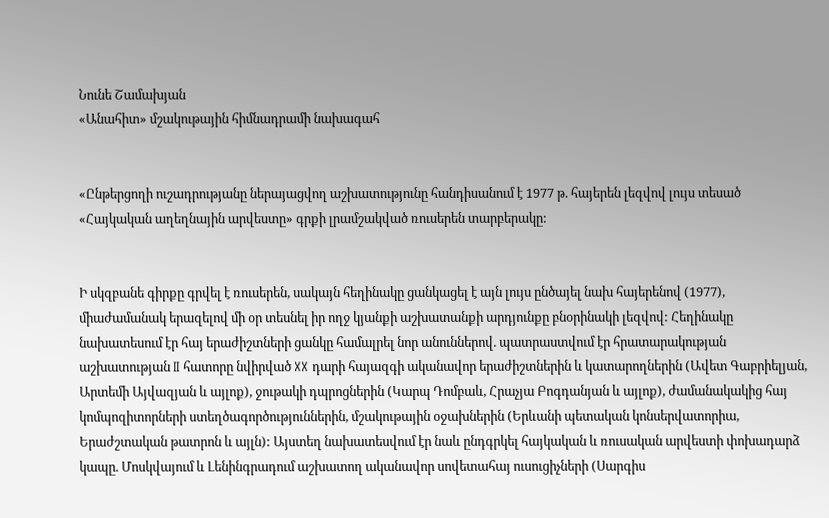Նունե Շամախյան
«Անահիտ» մշակութային հիմնադրամի նախագահ


«Ընթերցողի ուշադրությանը ներայացվող աշխատությունը հանդիսանում է 1977 թ. հայերեն լեզվով լույս տեսած «Հայկական աղեղնային արվեստը» գրքի լրամշակված ռուսերեն տարբերակը:


Ի սկզբանե գիրքը գրվել է ռուսերեն, սակայն հեղինակը ցանկացել է այն լույս ընծայել նախ հայերենով (1977), միաժամանակ երազելով մի օր տեսնել իր ողջ կյանքի աշխատանքի արդյունքը բնօրինակի լեզվով: Հեղինակը նախատեսում էր հայ երաժիշտների ցանկը համալրել նոր անուններով. պատրաստվում էր հրատարակության աշխատության II հատորը նվիրված XX դարի հայազգի ականավոր երաժիշտներին և կատարողներին (Ավետ Գաբրիելյան, Արտեմի Այվազյան և այլոք), ջութակի դպրոցներին (Կարպ Դոմբաև, Հրաչյա Բոգդանյան և այլոք), ժամանակակից հայ կոմպոզիտորների ստեղծագործություններին, մշակութային օջախներին (Երևանի պետական կոնսերվատորիա, Երաժշտական թատրոն և այլն): Այստեղ նախատեսվում էր նաև ընդգրկել հայկական և ռուսական արվեստի փոխադարձ կապը. Մոսկվայում և Լենինգրադում աշխատող ականավոր սովետահայ ուսուցիչների (Սարգիս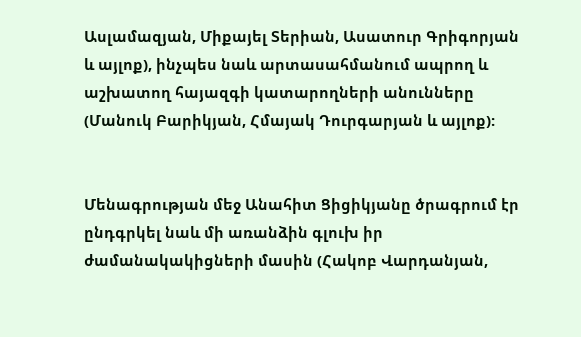Ասլամազյան, Միքայել Տերիան, Ասատուր Գրիգորյան և այլոք), ինչպես նաև արտասահմանում ապրող և աշխատող հայազգի կատարողների անունները (Մանուկ Բարիկյան, Հմայակ Դուրգարյան և այլոք):


Մենագրության մեջ Անահիտ Ցիցիկյանը ծրագրում էր ընդգրկել նաև մի առանձին գլուխ իր ժամանակակիցների մասին (Հակոբ Վարդանյան,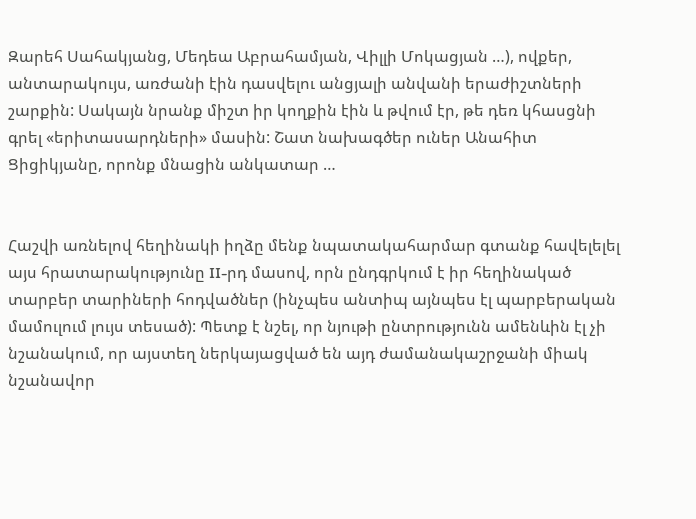Զարեհ Սահակյանց, Մեդեա Աբրահամյան, Վիլլի Մոկացյան …), ովքեր, անտարակույս, առժանի էին դասվելու անցյալի անվանի երաժիշտների շարքին: Սակայն նրանք միշտ իր կողքին էին և թվում էր, թե դեռ կհասցնի գրել «երիտասարդների» մասին: Շատ նախագծեր ուներ Անահիտ Ցիցիկյանը, որոնք մնացին անկատար …


Հաշվի առնելով հեղինակի իղձը մենք նպատակահարմար գտանք հավելելել այս հրատարակությունը II-րդ մասով, որն ընդգրկում է իր հեղինակած տարբեր տարիների հոդվածներ (ինչպես անտիպ այնպես էլ պարբերական մամուլում լույս տեսած): Պետք է նշել, որ նյութի ընտրությունն ամենևին էլ չի նշանակում, որ այստեղ ներկայացված են այդ ժամանակաշրջանի միակ նշանավոր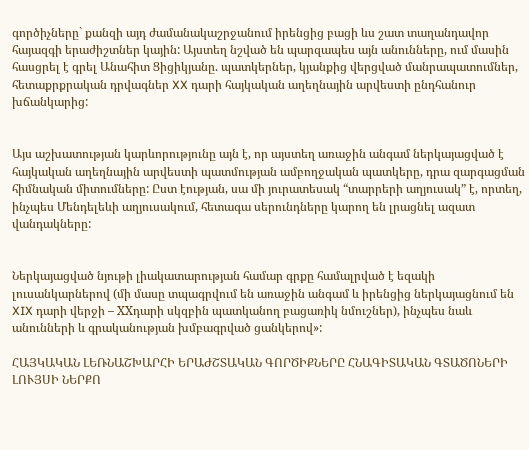գործիչները` քանզի այդ ժամանակաշրջանում իրենցից բացի ևս շատ տաղանդավոր հայազգի երաժիշտներ կային: Այստեղ նշված են պարզապես այն անունները, ում մասին հասցրել է գրել Անահիտ Ցիցիկյանը. պատկերներ, կյանքից վերցված մանրապատումներ, հետաքրքրական դրվագներ XX դարի հայկական աղեղնային արվեստի ընդհանուր խճանկարից:


Այս աշխատության կարևորությունը այն է, որ այստեղ առաջին անգամ ներկայացված է հայկական աղեղնային արվեստի պատմության ամբողջական պատկերը, դրա զարգացման հիմնական միտումները: Ըստ էության, սա մի յուրատեսակ “տարրերի աղյուսակ” է, որտեղ, ինչպես Մենդելեևի աղյուսակում, հետագա սերունդները կարող են լրացնել ազատ վանդակները:


Ներկայացված նյութի լիակատարության համար գրքը համալրված է եզակի լուսանկարներով (մի մասը տպագրվում են առաջին անգամ և իրենցից ներկայացնում են XIX դարի վերջի – XXդարի սկզբին պատկանող բացառիկ նմուշներ), ինչպես նաև անունների և գրականության խմբագրված ցանկերով»:

ՀԱՅԿԱԿԱՆ ԼԵՌՆԱՇԽԱՐՀԻ ԵՐԱԺՇՏԱԿԱՆ ԳՈՐԾԻՔՆԵՐԸ ՀՆԱԳԻՏԱԿԱՆ ԳՏԱԾՈՆԵՐԻ ԼՈՒՅՍԻ ՆԵՐՔՈ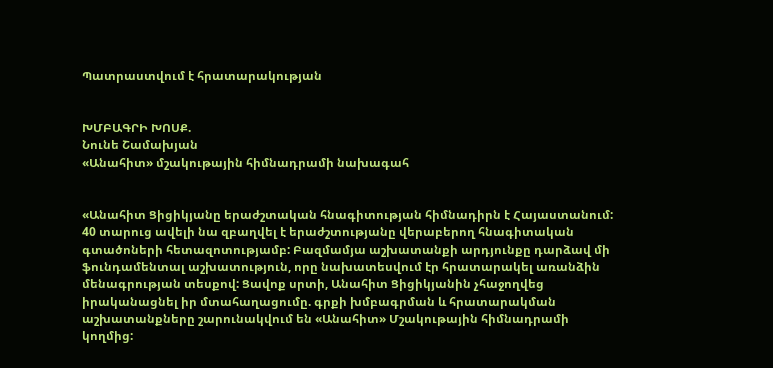Պատրաստվում է հրատարակության


ԽՄԲԱԳՐԻ ԽՈՍՔ.
Նունե Շամախյան
«Անահիտ» մշակութային հիմնադրամի նախագահ


«Անահիտ Ցիցիկյանը երաժշտական հնագիտության հիմնադիրն է Հայաստանում: 40 տարուց ավելի նա զբաղվել է երաժշտությանը վերաբերող հնագիտական գտածոների հետազոտությամբ: Բազմամյա աշխատանքի արդյունքը դարձավ մի ֆունդամենտալ աշխատություն, որը նախատեսվում էր հրատարակել առանձին մենագրության տեսքով: Ցավոք սրտի, Անահիտ Ցիցիկյանին չհաջողվեց իրականացնել իր մտահաղացումը. գրքի խմբագրման և հրատարակման աշխատանքները շարունակվում են «Անահիտ» Մշակութային հիմնադրամի կողմից: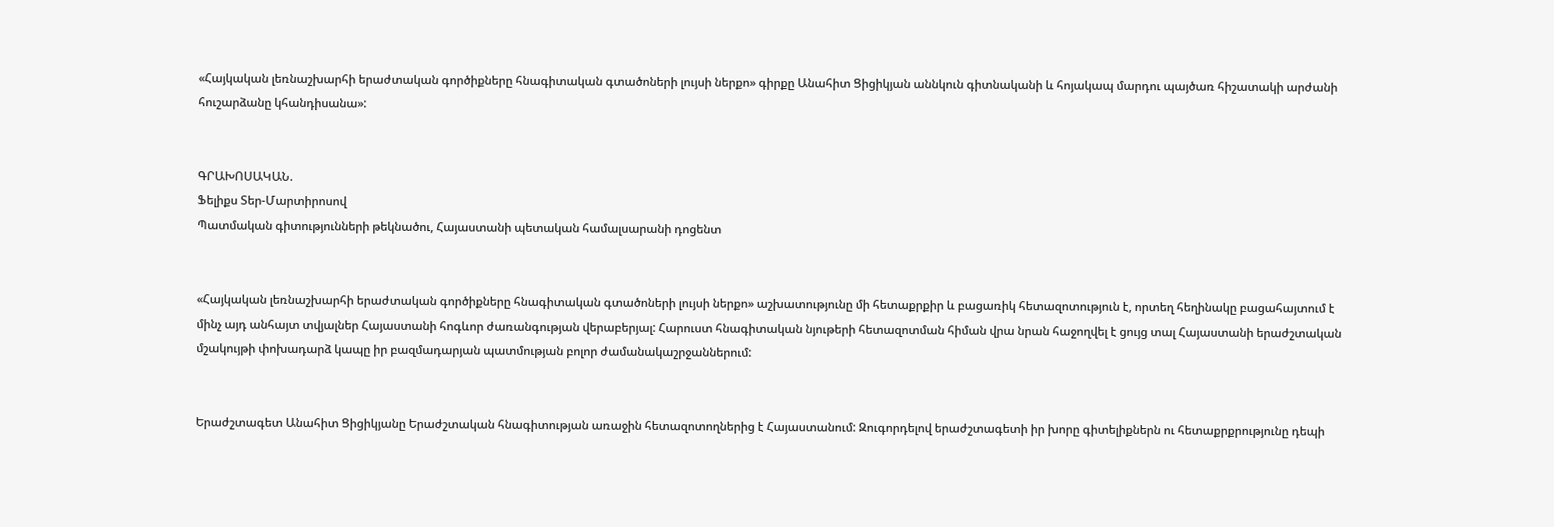«Հայկական լեռնաշխարհի երաժտական գործիքները հնագիտական գտածոների լույսի ներքո» գիրքը Անահիտ Ցիցիկյան աննկուն գիտնականի և հոյակապ մարդու պայծառ հիշատակի արժանի հուշարձանը կհանդիսանա»:


ԳՐԱԽՈՍԱԿԱՆ.
Ֆելիքս Տեր-Մարտիրոսով
Պատմական գիտությունների թեկնածու, Հայաստանի պետական համալսարանի դոցենտ


«Հայկական լեռնաշխարհի երաժտական գործիքները հնագիտական գտածոների լույսի ներքո» աշխատությունը մի հետաքրքիր և բացառիկ հետազոտություն է, որտեղ հեղինակը բացահայտում է մինչ այդ անհայտ տվյալներ Հայաստանի հոգևոր ժառանգության վերաբերյալ: Հարուստ հնագիտական նյութերի հետազոտման հիման վրա նրան հաջողվել է ցույց տալ Հայաստանի երաժշտական մշակույթի փոխադարձ կապը իր բազմադարյան պատմության բոլոր ժամանակաշրջաններում:


Երաժշտագետ Անահիտ Ցիցիկյանը Երաժշտական հնագիտության առաջին հետազոտողներից է Հայաստանում: Զուգորդելով երաժշտագետի իր խորը գիտելիքներն ու հետաքրքրությունը դեպի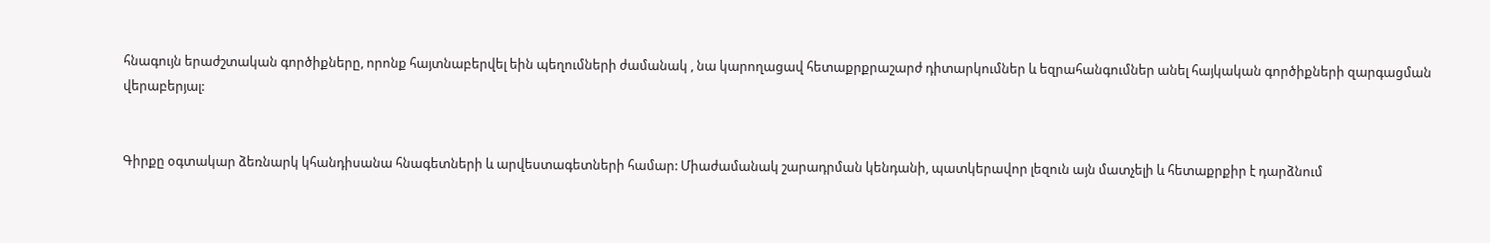հնագույն երաժշտական գործիքները, որոնք հայտնաբերվել եին պեղումների ժամանակ , նա կարողացավ հետաքրքրաշարժ դիտարկումներ և եզրահանգումներ անել հայկական գործիքների զարգացման վերաբերյալ:


Գիրքը օգտակար ձեռնարկ կհանդիսանա հնագետների և արվեստագետների համար: Միաժամանակ շարադրման կենդանի, պատկերավոր լեզուն այն մատչելի և հետաքրքիր է դարձնում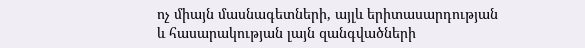ոչ միայն մասնագետների, այլև երիտասարդության և հասարակության լայն զանգվածների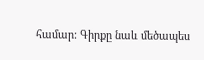համար: Գիրքը նաև մեծապես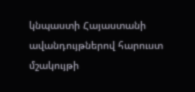կնպաստի Հայաստանի ավանդույթներով հարուստ մշակույթի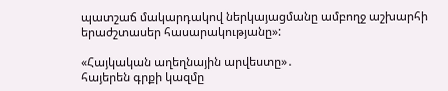պատշաճ մակարդակով ներկայացմանը ամբողջ աշխարհի երաժշտասեր հասարակությանը»:

«Հայկական աղեղնային արվեստը»․
հայերեն գրքի կազմը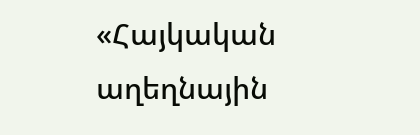«Հայկական աղեղնային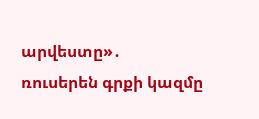արվեստը»․
ռուսերեն գրքի կազմը